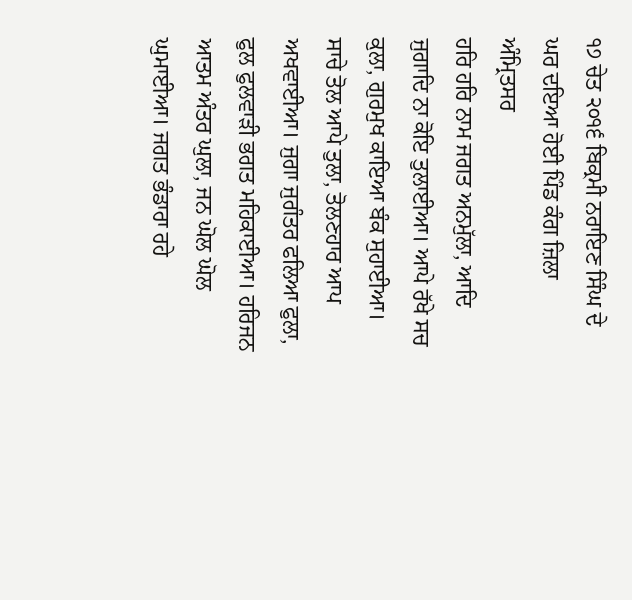੧੭ ਚੇਤ ੨੦੧੬ ਬਿਕ੍ਰਮੀ ਨਰਾਇਣ ਸਿੰਘ ਦੇ ਘਰ ਦਇਆ ਹੋਈ ਪਿੰਡ ਕੰਗ ਜ਼ਿਲਾ ਅੰਮ੍ਰਿਤਸਰ
ਹਰਿ ਹਰਿ ਨਾਮ ਜਗਤ ਅਨਮੁੱਲਾ, ਆਦਿ ਜੁਗਾਦਿ ਨਾ ਕੋਇ ਤੁਲਾਈਆ। ਆਪੇ ਰੱਖੇ ਸਚ ਕੁਲਾ, ਗੁਰਮੁਖ ਕਾਇਆ ਬੰਕ ਸੁਹਾਈਆ। ਸਾਚੇ ਤੋਲ ਆਪੇ ਤੁਲਾ, ਤੋਲਣਹਾਰ ਆਪ ਅਖਵਾਈਆ। ਜੁਗਾ ਜੁਗੰਤਰ ਫਲਿਆ ਫੁਲਾ, ਫੁਲ ਫੁਲਵਾੜੀ ਭਗਤ ਮਹਿਕਾਈਆ। ਹਰਿਜਨ ਆਤਮ ਅੰਤਰ ਘੁਲਾ, ਜਨ ਘੋਲ ਘੋਲ ਘੁਮਾਈਆ। ਜਗਤ ਭੰਡਾਰਾ ਰਹੇ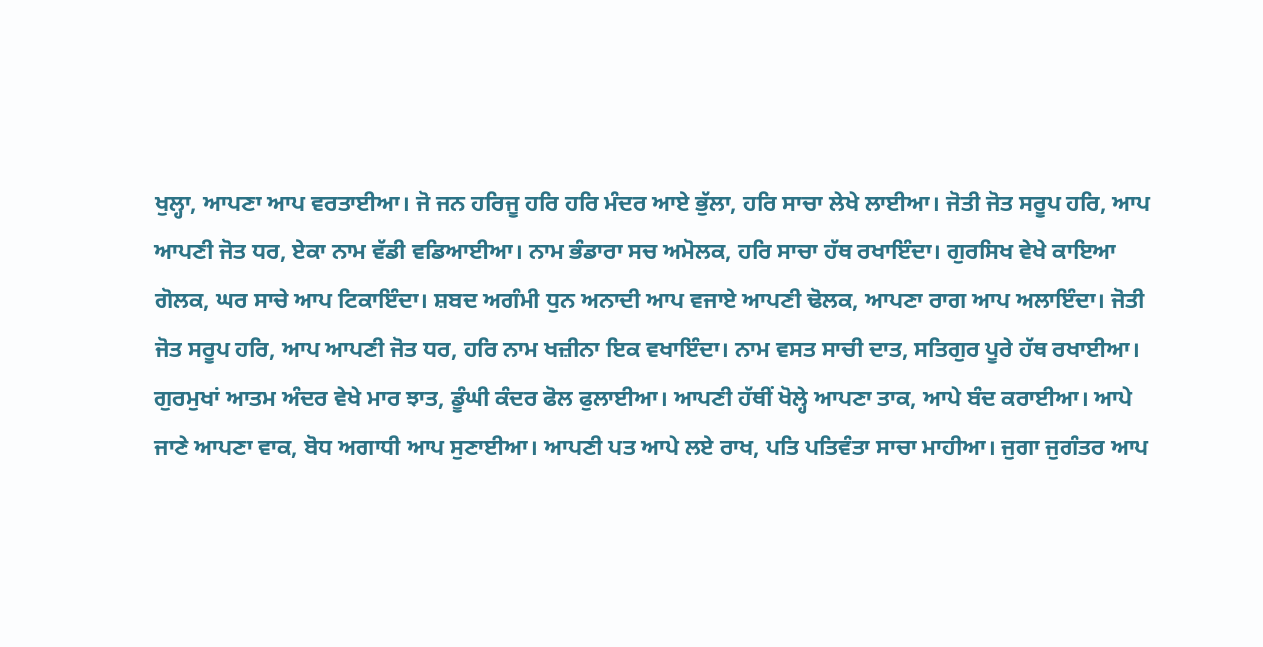ਖੁਲ੍ਹਾ, ਆਪਣਾ ਆਪ ਵਰਤਾਈਆ। ਜੋ ਜਨ ਹਰਿਜੂ ਹਰਿ ਹਰਿ ਮੰਦਰ ਆਏ ਭੁੱਲਾ, ਹਰਿ ਸਾਚਾ ਲੇਖੇ ਲਾਈਆ। ਜੋਤੀ ਜੋਤ ਸਰੂਪ ਹਰਿ, ਆਪ ਆਪਣੀ ਜੋਤ ਧਰ, ਏਕਾ ਨਾਮ ਵੱਡੀ ਵਡਿਆਈਆ। ਨਾਮ ਭੰਡਾਰਾ ਸਚ ਅਮੋਲਕ, ਹਰਿ ਸਾਚਾ ਹੱਥ ਰਖਾਇੰਦਾ। ਗੁਰਸਿਖ ਵੇਖੇ ਕਾਇਆ ਗੋਲਕ, ਘਰ ਸਾਚੇ ਆਪ ਟਿਕਾਇੰਦਾ। ਸ਼ਬਦ ਅਗੰਮੀ ਧੁਨ ਅਨਾਦੀ ਆਪ ਵਜਾਏ ਆਪਣੀ ਢੋਲਕ, ਆਪਣਾ ਰਾਗ ਆਪ ਅਲਾਇੰਦਾ। ਜੋਤੀ ਜੋਤ ਸਰੂਪ ਹਰਿ, ਆਪ ਆਪਣੀ ਜੋਤ ਧਰ, ਹਰਿ ਨਾਮ ਖਜ਼ੀਨਾ ਇਕ ਵਖਾਇੰਦਾ। ਨਾਮ ਵਸਤ ਸਾਚੀ ਦਾਤ, ਸਤਿਗੁਰ ਪੂਰੇ ਹੱਥ ਰਖਾਈਆ। ਗੁਰਮੁਖਾਂ ਆਤਮ ਅੰਦਰ ਵੇਖੇ ਮਾਰ ਝਾਤ, ਡੂੰਘੀ ਕੰਦਰ ਫੋਲ ਫੁਲਾਈਆ। ਆਪਣੀ ਹੱਥੀਂ ਖੋਲ੍ਹੇ ਆਪਣਾ ਤਾਕ, ਆਪੇ ਬੰਦ ਕਰਾਈਆ। ਆਪੇ ਜਾਣੇ ਆਪਣਾ ਵਾਕ, ਬੋਧ ਅਗਾਧੀ ਆਪ ਸੁਣਾਈਆ। ਆਪਣੀ ਪਤ ਆਪੇ ਲਏ ਰਾਖ, ਪਤਿ ਪਤਿਵੰਤਾ ਸਾਚਾ ਮਾਹੀਆ। ਜੁਗਾ ਜੁਗੰਤਰ ਆਪ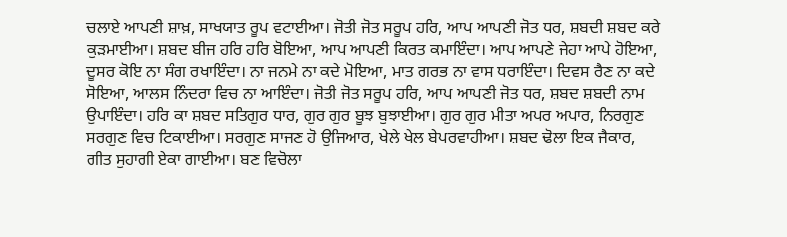ਚਲਾਏ ਆਪਣੀ ਸ਼ਾਖ਼, ਸਾਖਯਾਤ ਰੂਪ ਵਟਾਈਆ। ਜੋਤੀ ਜੋਤ ਸਰੂਪ ਹਰਿ, ਆਪ ਆਪਣੀ ਜੋਤ ਧਰ, ਸ਼ਬਦੀ ਸ਼ਬਦ ਕਰੇ ਕੁੜਮਾਈਆ। ਸ਼ਬਦ ਬੀਜ ਹਰਿ ਹਰਿ ਬੋਇਆ, ਆਪ ਆਪਣੀ ਕਿਰਤ ਕਮਾਇੰਦਾ। ਆਪ ਆਪਣੇ ਜੇਹਾ ਆਪੇ ਹੋਇਆ, ਦੂਸਰ ਕੋਇ ਨਾ ਸੰਗ ਰਖਾਇੰਦਾ। ਨਾ ਜਨਮੇ ਨਾ ਕਦੇ ਮੋਇਆ, ਮਾਤ ਗਰਭ ਨਾ ਵਾਸ ਧਰਾਇੰਦਾ। ਦਿਵਸ ਰੈਣ ਨਾ ਕਦੇ ਸੋਇਆ, ਆਲਸ ਨਿੰਦਰਾ ਵਿਚ ਨਾ ਆਇੰਦਾ। ਜੋਤੀ ਜੋਤ ਸਰੂਪ ਹਰਿ, ਆਪ ਆਪਣੀ ਜੋਤ ਧਰ, ਸ਼ਬਦ ਸ਼ਬਦੀ ਨਾਮ ਉਪਾਇੰਦਾ। ਹਰਿ ਕਾ ਸ਼ਬਦ ਸਤਿਗੁਰ ਧਾਰ, ਗੁਰ ਗੁਰ ਬੂਝ ਬੁਝਾਈਆ। ਗੁਰ ਗੁਰ ਮੀਤਾ ਅਪਰ ਅਪਾਰ, ਨਿਰਗੁਣ ਸਰਗੁਣ ਵਿਚ ਟਿਕਾਈਆ। ਸਰਗੁਣ ਸਾਜਣ ਹੋ ਉਜਿਆਰ, ਖੇਲੇ ਖੇਲ ਬੇਪਰਵਾਹੀਆ। ਸ਼ਬਦ ਢੋਲਾ ਇਕ ਜੈਕਾਰ, ਗੀਤ ਸੁਹਾਗੀ ਏਕਾ ਗਾਈਆ। ਬਣ ਵਿਚੋਲਾ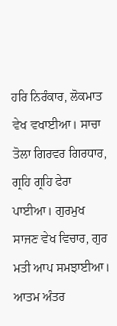ਹਰਿ ਨਿਰੰਕਾਰ, ਲੋਕਮਾਤ ਵੇਖ ਵਖਾਈਆ। ਸਾਚਾ ਤੋਲਾ ਗਿਰਵਰ ਗਿਰਧਾਰ, ਗ੍ਰਹਿ ਗ੍ਰਹਿ ਫੇਰਾ ਪਾਈਆ। ਗੁਰਮੁਖ ਸਾਜਣ ਵੇਖ ਵਿਚਾਰ, ਗੁਰ ਮਤੀ ਆਪ ਸਮਝਾਈਆ। ਆਤਮ ਅੰਤਰ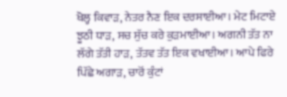ਖੋਲ੍ਹ ਕਿਵਾੜ, ਨੇਤਰ ਨੈਣ ਇਕ ਦਰਸਾਈਆ। ਮੇਟ ਮਿਟਾਏ ਝੂਠੀ ਧਾੜ, ਸਚ ਸੁੱਚ ਕਰੇ ਕੁੜਮਾਈਆ। ਅਗਨੀ ਤੱਤ ਨਾ ਲੱਗੇ ਤੱਤੀ ਹਾੜ, ਤੱਤਵ ਤੱਤ ਇਕ ਵਖਾਈਆ। ਆਪੇ ਫਿਰੇ ਪਿੱਛੇ ਅਗਾੜ, ਚਾਰੋਂ ਕੁੰਟਾਂ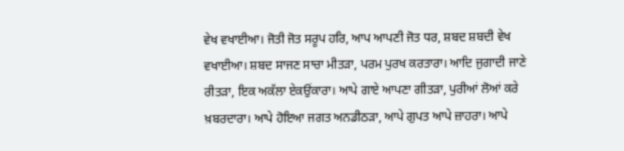ਵੇਖ ਵਖਾਈਆ। ਜੋਤੀ ਜੋਤ ਸਰੂਪ ਹਰਿ, ਆਪ ਆਪਣੀ ਜੋਤ ਧਰ, ਸ਼ਬਦ ਸ਼ਬਦੀ ਵੇਖ ਵਖਾਈਆ। ਸ਼ਬਦ ਸਾਜਣ ਸਾਚਾ ਮੀਤੜਾ, ਪਰਮ ਪੁਰਖ ਕਰਤਾਰਾ। ਆਦਿ ਜੁਗਾਦੀ ਜਾਣੇ ਰੀਤੜਾ, ਇਕ ਅਕੱਲਾ ਏਕਉਂਕਾਰਾ। ਆਪੇ ਗਾਏ ਆਪਣਾ ਗੀਤੜਾ, ਪੁਰੀਆਂ ਲੋਆਂ ਕਰੇ ਖ਼ਬਰਦਾਰਾ। ਆਪੇ ਹੋਇਆ ਜਗਤ ਅਨਡੀਠੜਾ, ਆਪੇ ਗੁਪਤ ਆਪੇ ਜ਼ਾਹਰਾ। ਆਪੇ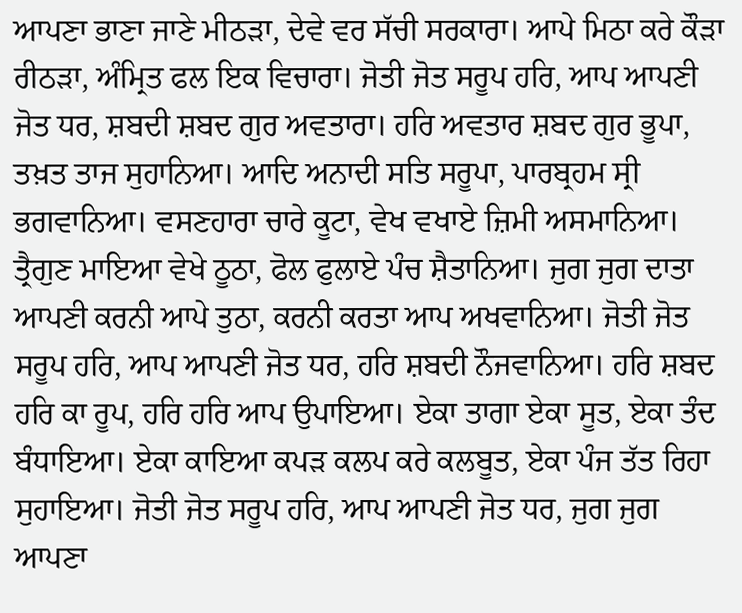ਆਪਣਾ ਭਾਣਾ ਜਾਣੇ ਮੀਠੜਾ, ਦੇਵੇ ਵਰ ਸੱਚੀ ਸਰਕਾਰਾ। ਆਪੇ ਮਿਠਾ ਕਰੇ ਕੌੜਾ ਰੀਠੜਾ, ਅੰਮ੍ਰਿਤ ਫਲ ਇਕ ਵਿਚਾਰਾ। ਜੋਤੀ ਜੋਤ ਸਰੂਪ ਹਰਿ, ਆਪ ਆਪਣੀ ਜੋਤ ਧਰ, ਸ਼ਬਦੀ ਸ਼ਬਦ ਗੁਰ ਅਵਤਾਰਾ। ਹਰਿ ਅਵਤਾਰ ਸ਼ਬਦ ਗੁਰ ਭੂਪਾ, ਤਖ਼ਤ ਤਾਜ ਸੁਹਾਨਿਆ। ਆਦਿ ਅਨਾਦੀ ਸਤਿ ਸਰੂਪਾ, ਪਾਰਬ੍ਰਹਮ ਸ੍ਰੀ ਭਗਵਾਨਿਆ। ਵਸਣਹਾਰਾ ਚਾਰੇ ਕੂਟਾ, ਵੇਖ ਵਖਾਏ ਜ਼ਿਮੀ ਅਸਮਾਨਿਆ। ਤ੍ਰੈਗੁਣ ਮਾਇਆ ਵੇਖੇ ਠੂਠਾ, ਫੋਲ ਫੁਲਾਏ ਪੰਚ ਸ਼ੈਤਾਨਿਆ। ਜੁਗ ਜੁਗ ਦਾਤਾ ਆਪਣੀ ਕਰਨੀ ਆਪੇ ਤੁਠਾ, ਕਰਨੀ ਕਰਤਾ ਆਪ ਅਖਵਾਨਿਆ। ਜੋਤੀ ਜੋਤ ਸਰੂਪ ਹਰਿ, ਆਪ ਆਪਣੀ ਜੋਤ ਧਰ, ਹਰਿ ਸ਼ਬਦੀ ਨੌਜਵਾਨਿਆ। ਹਰਿ ਸ਼ਬਦ ਹਰਿ ਕਾ ਰੂਪ, ਹਰਿ ਹਰਿ ਆਪ ਉਪਾਇਆ। ਏਕਾ ਤਾਗਾ ਏਕਾ ਸੂਤ, ਏਕਾ ਤੰਦ ਬੰਧਾਇਆ। ਏਕਾ ਕਾਇਆ ਕਪੜ ਕਲਪ ਕਰੇ ਕਲਬੂਤ, ਏਕਾ ਪੰਜ ਤੱਤ ਰਿਹਾ ਸੁਹਾਇਆ। ਜੋਤੀ ਜੋਤ ਸਰੂਪ ਹਰਿ, ਆਪ ਆਪਣੀ ਜੋਤ ਧਰ, ਜੁਗ ਜੁਗ ਆਪਣਾ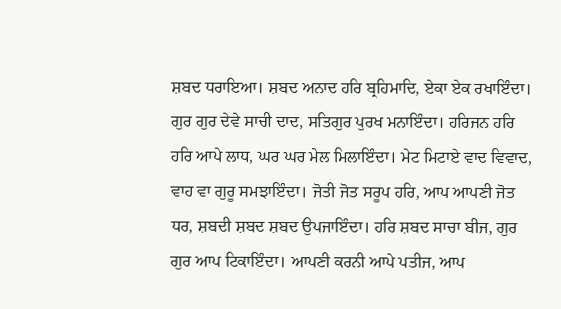ਸ਼ਬਦ ਧਰਾਇਆ। ਸ਼ਬਦ ਅਨਾਦ ਹਰਿ ਬ੍ਰਹਿਮਾਦਿ, ਏਕਾ ਏਕ ਰਖਾਇੰਦਾ। ਗੁਰ ਗੁਰ ਦੇਵੇ ਸਾਚੀ ਦਾਦ, ਸਤਿਗੁਰ ਪੁਰਖ ਮਨਾਇੰਦਾ। ਹਰਿਜਨ ਹਰਿ ਹਰਿ ਆਪੇ ਲਾਧ, ਘਰ ਘਰ ਮੇਲ ਮਿਲਾਇੰਦਾ। ਮੇਟ ਮਿਟਾਏ ਵਾਦ ਵਿਵਾਦ, ਵਾਹ ਵਾ ਗੁਰੂ ਸਮਝਾਇੰਦਾ। ਜੋਤੀ ਜੋਤ ਸਰੂਪ ਹਰਿ, ਆਪ ਆਪਣੀ ਜੋਤ ਧਰ, ਸ਼ਬਦੀ ਸ਼ਬਦ ਸ਼ਬਦ ਉਪਜਾਇੰਦਾ। ਹਰਿ ਸ਼ਬਦ ਸਾਚਾ ਬੀਜ, ਗੁਰ ਗੁਰ ਆਪ ਟਿਕਾਇੰਦਾ। ਆਪਣੀ ਕਰਨੀ ਆਪੇ ਪਤੀਜ, ਆਪ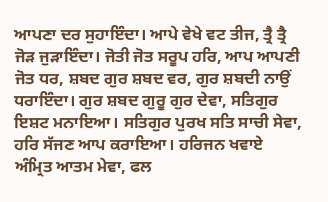ਆਪਣਾ ਦਰ ਸੁਹਾਇੰਦਾ। ਆਪੇ ਵੇਖੇ ਵਟ ਤੀਜ, ਤ੍ਰੈ ਤ੍ਰੈ ਜੋੜ ਜੁੜਾਇੰਦਾ। ਜੋਤੀ ਜੋਤ ਸਰੂਪ ਹਰਿ, ਆਪ ਆਪਣੀ ਜੋਤ ਧਰ, ਸ਼ਬਦ ਗੁਰ ਸ਼ਬਦ ਵਰ, ਗੁਰ ਸ਼ਬਦੀ ਨਾਉਂ ਧਰਾਇੰਦਾ। ਗੁਰ ਸ਼ਬਦ ਗੁਰੂ ਗੁਰ ਦੇਵਾ, ਸਤਿਗੁਰ ਇਸ਼ਟ ਮਨਾਇਆ। ਸਤਿਗੁਰ ਪੁਰਖ ਸਤਿ ਸਾਚੀ ਸੇਵਾ, ਹਰਿ ਸੱਜਣ ਆਪ ਕਰਾਇਆ। ਹਰਿਜਨ ਖਵਾਏ ਅੰਮ੍ਰਿਤ ਆਤਮ ਮੇਵਾ, ਫਲ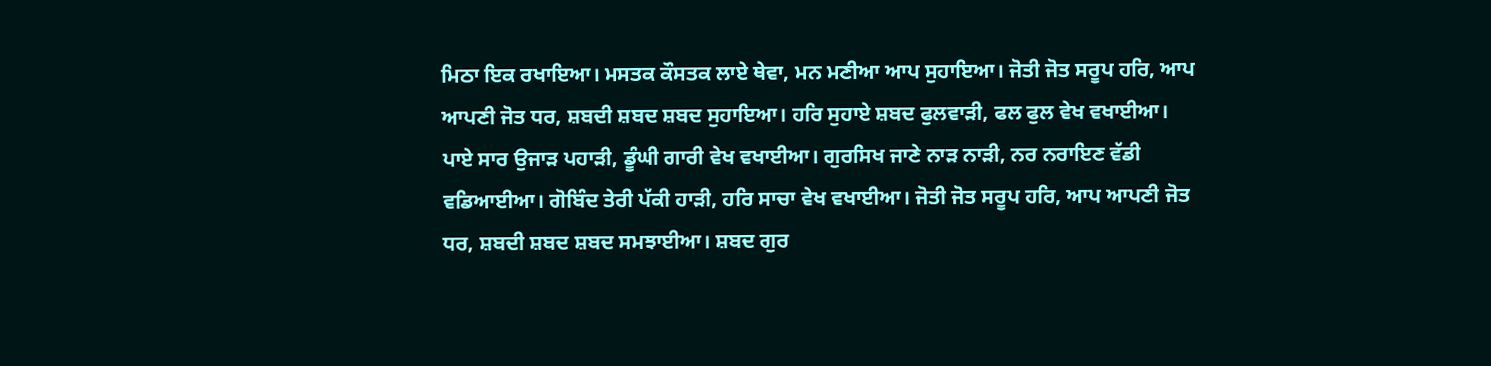ਮਿਠਾ ਇਕ ਰਖਾਇਆ। ਮਸਤਕ ਕੌਸਤਕ ਲਾਏ ਥੇਵਾ, ਮਨ ਮਣੀਆ ਆਪ ਸੁਹਾਇਆ। ਜੋਤੀ ਜੋਤ ਸਰੂਪ ਹਰਿ, ਆਪ ਆਪਣੀ ਜੋਤ ਧਰ, ਸ਼ਬਦੀ ਸ਼ਬਦ ਸ਼ਬਦ ਸੁਹਾਇਆ। ਹਰਿ ਸੁਹਾਏ ਸ਼ਬਦ ਫੁਲਵਾੜੀ, ਫਲ ਫੁਲ ਵੇਖ ਵਖਾਈਆ। ਪਾਏ ਸਾਰ ਉਜਾੜ ਪਹਾੜੀ, ਡੂੰਘੀ ਗਾਰੀ ਵੇਖ ਵਖਾਈਆ। ਗੁਰਸਿਖ ਜਾਣੇ ਨਾੜ ਨਾੜੀ, ਨਰ ਨਰਾਇਣ ਵੱਡੀ ਵਡਿਆਈਆ। ਗੋਬਿੰਦ ਤੇਰੀ ਪੱਕੀ ਹਾੜੀ, ਹਰਿ ਸਾਚਾ ਵੇਖ ਵਖਾਈਆ। ਜੋਤੀ ਜੋਤ ਸਰੂਪ ਹਰਿ, ਆਪ ਆਪਣੀ ਜੋਤ ਧਰ, ਸ਼ਬਦੀ ਸ਼ਬਦ ਸ਼ਬਦ ਸਮਝਾਈਆ। ਸ਼ਬਦ ਗੁਰ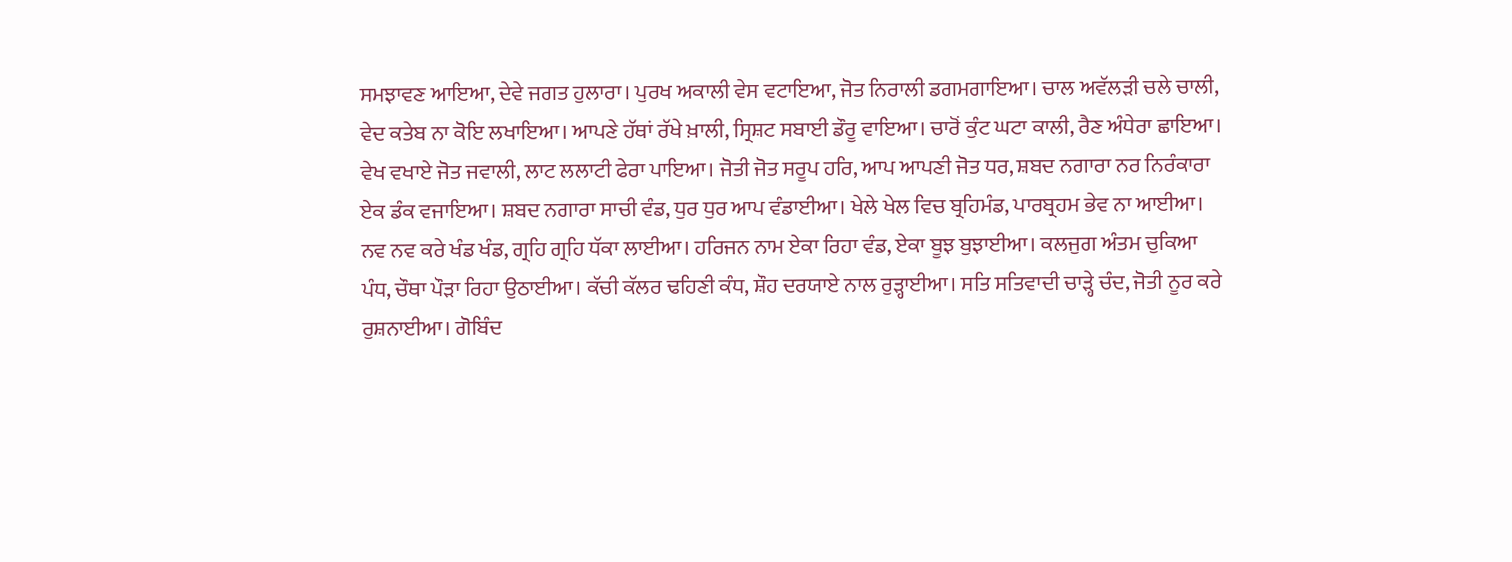ਸਮਝਾਵਣ ਆਇਆ, ਦੇਵੇ ਜਗਤ ਹੁਲਾਰਾ। ਪੁਰਖ ਅਕਾਲੀ ਵੇਸ ਵਟਾਇਆ, ਜੋਤ ਨਿਰਾਲੀ ਡਗਮਗਾਇਆ। ਚਾਲ ਅਵੱਲੜੀ ਚਲੇ ਚਾਲੀ, ਵੇਦ ਕਤੇਬ ਨਾ ਕੋਇ ਲਖਾਇਆ। ਆਪਣੇ ਹੱਥਾਂ ਰੱਖੇ ਖ਼ਾਲੀ, ਸ੍ਰਿਸ਼ਟ ਸਬਾਈ ਡੌਰੂ ਵਾਇਆ। ਚਾਰੋਂ ਕੁੰਟ ਘਟਾ ਕਾਲੀ, ਰੈਣ ਅੰਧੇਰਾ ਛਾਇਆ। ਵੇਖ ਵਖਾਏ ਜੋਤ ਜਵਾਲੀ, ਲਾਟ ਲਲਾਟੀ ਫੇਰਾ ਪਾਇਆ। ਜੋਤੀ ਜੋਤ ਸਰੂਪ ਹਰਿ, ਆਪ ਆਪਣੀ ਜੋਤ ਧਰ, ਸ਼ਬਦ ਨਗਾਰਾ ਨਰ ਨਿਰੰਕਾਰਾ ਏਕ ਡੰਕ ਵਜਾਇਆ। ਸ਼ਬਦ ਨਗਾਰਾ ਸਾਚੀ ਵੰਡ, ਧੁਰ ਧੁਰ ਆਪ ਵੰਡਾਈਆ। ਖੇਲੇ ਖੇਲ ਵਿਚ ਬ੍ਰਹਿਮੰਡ, ਪਾਰਬ੍ਰਹਮ ਭੇਵ ਨਾ ਆਈਆ। ਨਵ ਨਵ ਕਰੇ ਖੰਡ ਖੰਡ, ਗ੍ਰਹਿ ਗ੍ਰਹਿ ਧੱਕਾ ਲਾਈਆ। ਹਰਿਜਨ ਨਾਮ ਏਕਾ ਰਿਹਾ ਵੰਡ, ਏਕਾ ਬੂਝ ਬੁਝਾਈਆ। ਕਲਜੁਗ ਅੰਤਮ ਚੁਕਿਆ ਪੰਧ, ਚੌਥਾ ਪੌੜਾ ਰਿਹਾ ਉਠਾਈਆ। ਕੱਚੀ ਕੱਲਰ ਢਹਿਣੀ ਕੰਧ, ਸ਼ੌਹ ਦਰਯਾਏ ਨਾਲ ਰੁੜ੍ਹਾਈਆ। ਸਤਿ ਸਤਿਵਾਦੀ ਚਾੜ੍ਹੇ ਚੰਦ, ਜੋਤੀ ਨੂਰ ਕਰੇ ਰੁਸ਼ਨਾਈਆ। ਗੋਬਿੰਦ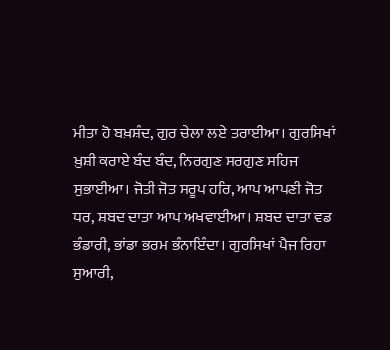ਮੀਤਾ ਹੋ ਬਖ਼ਸ਼ੰਦ, ਗੁਰ ਚੇਲਾ ਲਏ ਤਰਾਈਆ। ਗੁਰਸਿਖਾਂ ਖ਼ੁਸ਼ੀ ਕਰਾਏ ਬੰਦ ਬੰਦ, ਨਿਰਗੁਣ ਸਰਗੁਣ ਸਹਿਜ ਸੁਭਾਈਆ। ਜੋਤੀ ਜੋਤ ਸਰੂਪ ਹਰਿ, ਆਪ ਆਪਣੀ ਜੋਤ ਧਰ, ਸ਼ਬਦ ਦਾਤਾ ਆਪ ਅਖਵਾਈਆ। ਸ਼ਬਦ ਦਾਤਾ ਵਡ ਭੰਡਾਰੀ, ਭਾਂਡਾ ਭਰਮ ਭੰਨਾਇੰਦਾ। ਗੁਰਸਿਖਾਂ ਪੈਜ ਰਿਹਾ ਸੁਆਰੀ,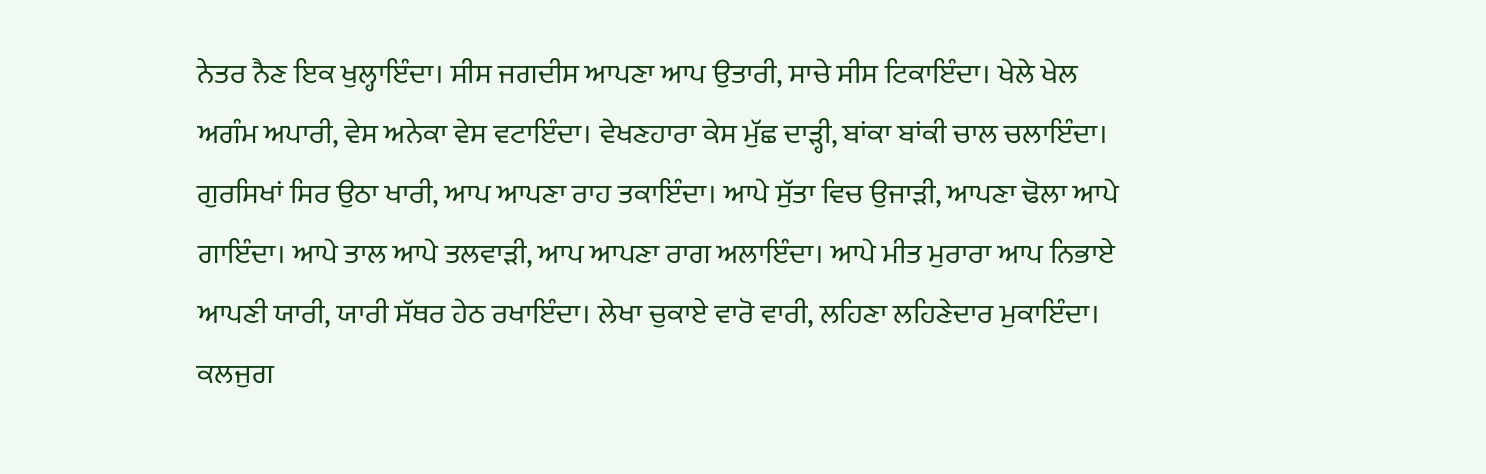ਨੇਤਰ ਨੈਣ ਇਕ ਖੁਲ੍ਹਾਇੰਦਾ। ਸੀਸ ਜਗਦੀਸ ਆਪਣਾ ਆਪ ਉਤਾਰੀ, ਸਾਚੇ ਸੀਸ ਟਿਕਾਇੰਦਾ। ਖੇਲੇ ਖੇਲ ਅਗੰਮ ਅਪਾਰੀ, ਵੇਸ ਅਨੇਕਾ ਵੇਸ ਵਟਾਇੰਦਾ। ਵੇਖਣਹਾਰਾ ਕੇਸ ਮੁੱਛ ਦਾੜ੍ਹੀ, ਬਾਂਕਾ ਬਾਂਕੀ ਚਾਲ ਚਲਾਇੰਦਾ। ਗੁਰਸਿਖਾਂ ਸਿਰ ਉਠਾ ਖਾਰੀ, ਆਪ ਆਪਣਾ ਰਾਹ ਤਕਾਇੰਦਾ। ਆਪੇ ਸੁੱਤਾ ਵਿਚ ਉਜਾੜੀ, ਆਪਣਾ ਢੋਲਾ ਆਪੇ ਗਾਇੰਦਾ। ਆਪੇ ਤਾਲ ਆਪੇ ਤਲਵਾੜੀ, ਆਪ ਆਪਣਾ ਰਾਗ ਅਲਾਇੰਦਾ। ਆਪੇ ਮੀਤ ਮੁਰਾਰਾ ਆਪ ਨਿਭਾਏ ਆਪਣੀ ਯਾਰੀ, ਯਾਰੀ ਸੱਥਰ ਹੇਠ ਰਖਾਇੰਦਾ। ਲੇਖਾ ਚੁਕਾਏ ਵਾਰੋ ਵਾਰੀ, ਲਹਿਣਾ ਲਹਿਣੇਦਾਰ ਮੁਕਾਇੰਦਾ। ਕਲਜੁਗ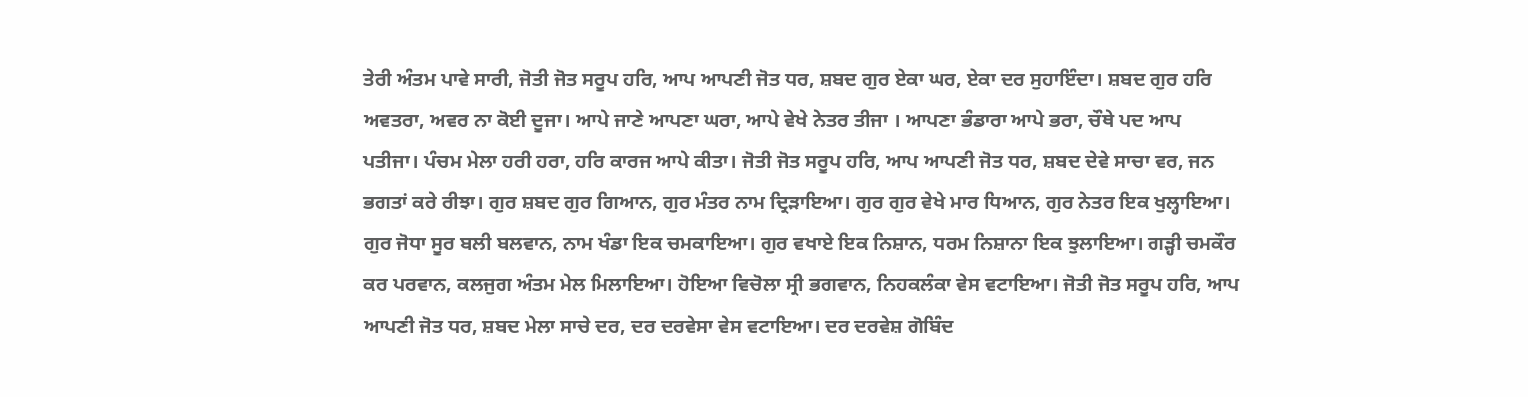ਤੇਰੀ ਅੰਤਮ ਪਾਵੇ ਸਾਰੀ, ਜੋਤੀ ਜੋਤ ਸਰੂਪ ਹਰਿ, ਆਪ ਆਪਣੀ ਜੋਤ ਧਰ, ਸ਼ਬਦ ਗੁਰ ਏਕਾ ਘਰ, ਏਕਾ ਦਰ ਸੁਹਾਇੰਦਾ। ਸ਼ਬਦ ਗੁਰ ਹਰਿ ਅਵਤਰਾ, ਅਵਰ ਨਾ ਕੋਈ ਦੂਜਾ। ਆਪੇ ਜਾਣੇ ਆਪਣਾ ਘਰਾ, ਆਪੇ ਵੇਖੇ ਨੇਤਰ ਤੀਜਾ । ਆਪਣਾ ਭੰਡਾਰਾ ਆਪੇ ਭਰਾ, ਚੌਥੇ ਪਦ ਆਪ ਪਤੀਜਾ। ਪੰਚਮ ਮੇਲਾ ਹਰੀ ਹਰਾ, ਹਰਿ ਕਾਰਜ ਆਪੇ ਕੀਤਾ। ਜੋਤੀ ਜੋਤ ਸਰੂਪ ਹਰਿ, ਆਪ ਆਪਣੀ ਜੋਤ ਧਰ, ਸ਼ਬਦ ਦੇਵੇ ਸਾਚਾ ਵਰ, ਜਨ ਭਗਤਾਂ ਕਰੇ ਰੀਝਾ। ਗੁਰ ਸ਼ਬਦ ਗੁਰ ਗਿਆਨ, ਗੁਰ ਮੰਤਰ ਨਾਮ ਦ੍ਰਿੜਾਇਆ। ਗੁਰ ਗੁਰ ਵੇਖੇ ਮਾਰ ਧਿਆਨ, ਗੁਰ ਨੇਤਰ ਇਕ ਖੁਲ੍ਹਾਇਆ। ਗੁਰ ਜੋਧਾ ਸੂਰ ਬਲੀ ਬਲਵਾਨ, ਨਾਮ ਖੰਡਾ ਇਕ ਚਮਕਾਇਆ। ਗੁਰ ਵਖਾਏ ਇਕ ਨਿਸ਼ਾਨ, ਧਰਮ ਨਿਸ਼ਾਨਾ ਇਕ ਝੁਲਾਇਆ। ਗੜ੍ਹੀ ਚਮਕੌਰ ਕਰ ਪਰਵਾਨ, ਕਲਜੁਗ ਅੰਤਮ ਮੇਲ ਮਿਲਾਇਆ। ਹੋਇਆ ਵਿਚੋਲਾ ਸ੍ਰੀ ਭਗਵਾਨ, ਨਿਹਕਲੰਕਾ ਵੇਸ ਵਟਾਇਆ। ਜੋਤੀ ਜੋਤ ਸਰੂਪ ਹਰਿ, ਆਪ ਆਪਣੀ ਜੋਤ ਧਰ, ਸ਼ਬਦ ਮੇਲਾ ਸਾਚੇ ਦਰ, ਦਰ ਦਰਵੇਸਾ ਵੇਸ ਵਟਾਇਆ। ਦਰ ਦਰਵੇਸ਼ ਗੋਬਿੰਦ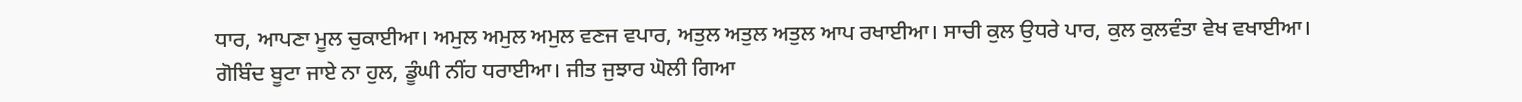ਧਾਰ, ਆਪਣਾ ਮੂਲ ਚੁਕਾਈਆ। ਅਮੁਲ ਅਮੁਲ ਅਮੁਲ ਵਣਜ ਵਪਾਰ, ਅਤੁਲ ਅਤੁਲ ਅਤੁਲ ਆਪ ਰਖਾਈਆ। ਸਾਚੀ ਕੁਲ ਉਧਰੇ ਪਾਰ, ਕੁਲ ਕੁਲਵੰਤਾ ਵੇਖ ਵਖਾਈਆ। ਗੋਬਿੰਦ ਬੂਟਾ ਜਾਏ ਨਾ ਹੁਲ, ਡੂੰਘੀ ਨੀਂਹ ਧਰਾਈਆ। ਜੀਤ ਜੁਝਾਰ ਘੋਲੀ ਗਿਆ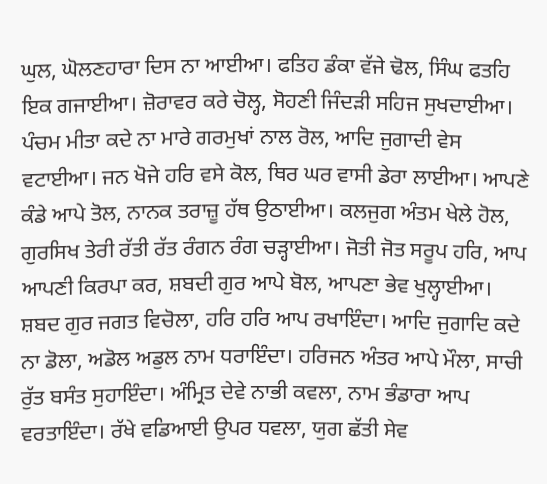ਘੁਲ, ਘੋਲਣਹਾਰਾ ਦਿਸ ਨਾ ਆਈਆ। ਫਤਿਹ ਡੰਕਾ ਵੱਜੇ ਢੋਲ, ਸਿੰਘ ਫਤਹਿ ਇਕ ਗਜਾਈਆ। ਜ਼ੋਰਾਵਰ ਕਰੇ ਚੋਲ੍ਹ, ਸੋਹਣੀ ਜਿੰਦੜੀ ਸਹਿਜ ਸੁਖਦਾਈਆ। ਪੰਚਮ ਮੀਤਾ ਕਦੇ ਨਾ ਮਾਰੇ ਗਰਮੁਖਾਂ ਨਾਲ ਰੋਲ, ਆਦਿ ਜੁਗਾਦੀ ਵੇਸ ਵਟਾਈਆ। ਜਨ ਖੋਜੇ ਹਰਿ ਵਸੇ ਕੋਲ, ਥਿਰ ਘਰ ਵਾਸੀ ਡੇਰਾ ਲਾਈਆ। ਆਪਣੇ ਕੰਡੇ ਆਪੇ ਤੋਲ, ਨਾਨਕ ਤਰਾਜ਼ੂ ਹੱਥ ਉਠਾਈਆ। ਕਲਜੁਗ ਅੰਤਮ ਖੇਲੇ ਹੋਲ, ਗੁਰਸਿਖ ਤੇਰੀ ਰੱਤੀ ਰੱਤ ਰੰਗਨ ਰੰਗ ਚੜ੍ਹਾਈਆ। ਜੋਤੀ ਜੋਤ ਸਰੂਪ ਹਰਿ, ਆਪ ਆਪਣੀ ਕਿਰਪਾ ਕਰ, ਸ਼ਬਦੀ ਗੁਰ ਆਪੇ ਬੋਲ, ਆਪਣਾ ਭੇਵ ਖੁਲ੍ਹਾਈਆ। ਸ਼ਬਦ ਗੁਰ ਜਗਤ ਵਿਚੋਲਾ, ਹਰਿ ਹਰਿ ਆਪ ਰਖਾਇੰਦਾ। ਆਦਿ ਜੁਗਾਦਿ ਕਦੇ ਨਾ ਡੋਲਾ, ਅਡੋਲ ਅਡੁਲ ਨਾਮ ਧਰਾਇੰਦਾ। ਹਰਿਜਨ ਅੰਤਰ ਆਪੇ ਮੌਲਾ, ਸਾਚੀ ਰੁੱਤ ਬਸੰਤ ਸੁਹਾਇੰਦਾ। ਅੰਮ੍ਰਿਤ ਦੇਵੇ ਨਾਭੀ ਕਵਲਾ, ਨਾਮ ਭੰਡਾਰਾ ਆਪ ਵਰਤਾਇੰਦਾ। ਰੱਖੇ ਵਡਿਆਈ ਉਪਰ ਧਵਲਾ, ਯੁਗ ਛੱਤੀ ਸੇਵ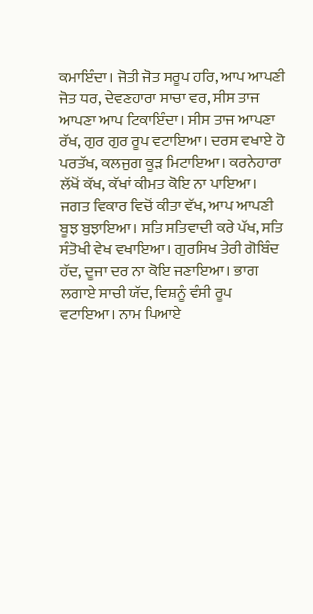ਕਮਾਇੰਦਾ। ਜੋਤੀ ਜੋਤ ਸਰੂਪ ਹਰਿ, ਆਪ ਆਪਣੀ ਜੋਤ ਧਰ, ਦੇਵਣਹਾਰਾ ਸਾਚਾ ਵਰ, ਸੀਸ ਤਾਜ ਆਪਣਾ ਆਪ ਟਿਕਾਇੰਦਾ। ਸੀਸ ਤਾਜ ਆਪਣਾ ਰੱਖ, ਗੁਰ ਗੁਰ ਰੂਪ ਵਟਾਇਆ। ਦਰਸ ਵਖਾਏ ਹੋ ਪਰਤੱਖ, ਕਲਜੁਗ ਕੂੜ ਮਿਟਾਇਆ। ਕਰਨੇਹਾਰਾ ਲੱਖੋਂ ਕੱਖ, ਕੱਖਾਂ ਕੀਮਤ ਕੋਇ ਨਾ ਪਾਇਆ। ਜਗਤ ਵਿਕਾਰ ਵਿਚੋਂ ਕੀਤਾ ਵੱਖ, ਆਪ ਆਪਣੀ ਬੂਝ ਬੁਝਾਇਆ। ਸਤਿ ਸਤਿਵਾਦੀ ਕਰੇ ਪੱਖ, ਸਤਿ ਸੰਤੋਖੀ ਵੇਖ ਵਖਾਇਆ। ਗੁਰਸਿਖ ਤੇਰੀ ਗੋਬਿੰਦ ਹੱਦ, ਦੂਜਾ ਦਰ ਨਾ ਕੋਇ ਜਣਾਇਆ। ਭਾਗ ਲਗਾਏ ਸਾਚੀ ਯੱਦ, ਵਿਸ਼ਨੂੰ ਵੰਸੀ ਰੂਪ ਵਟਾਇਆ। ਨਾਮ ਪਿਆਏ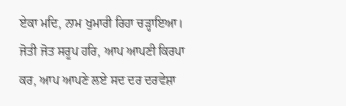ਏਕਾ ਮਦਿ, ਨਾਮ ਖੁਮਾਰੀ ਰਿਹਾ ਚੜ੍ਹਾਇਆ। ਜੋਤੀ ਜੋਤ ਸਰੂਪ ਹਰਿ, ਆਪ ਆਪਣੀ ਕਿਰਪਾ ਕਰ, ਆਪ ਆਪਣੇ ਲਏ ਸਦ ਦਰ ਦਰਵੇਸ਼ਾ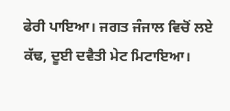ਫੇਰੀ ਪਾਇਆ। ਜਗਤ ਜੰਜਾਲ ਵਿਚੋਂ ਲਏ ਕੱਢ, ਦੂਈ ਦਵੈਤੀ ਮੇਟ ਮਿਟਾਇਆ।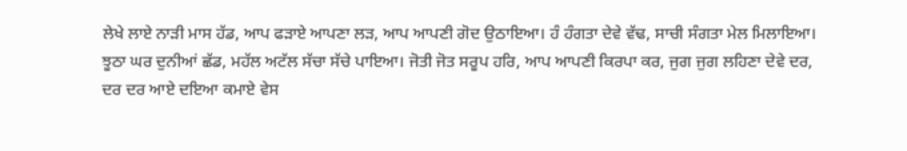ਲੇਖੇ ਲਾਏ ਨਾੜੀ ਮਾਸ ਹੱਡ, ਆਪ ਫੜਾਏ ਆਪਣਾ ਲੜ, ਆਪ ਆਪਣੀ ਗੋਦ ਉਠਾਇਆ। ਹੰ ਹੰਗਤਾ ਦੇਵੇ ਵੱਢ, ਸਾਚੀ ਸੰਗਤਾ ਮੇਲ ਮਿਲਾਇਆ। ਝੂਠਾ ਘਰ ਦੁਨੀਆਂ ਛੱਡ, ਮਹੱਲ ਅਟੱਲ ਸੱਚਾ ਸੱਚੇ ਪਾਇਆ। ਜੋਤੀ ਜੋਤ ਸਰੂਪ ਹਰਿ, ਆਪ ਆਪਣੀ ਕਿਰਪਾ ਕਰ, ਜੁਗ ਜੁਗ ਲਹਿਣਾ ਦੇਵੇ ਦਰ, ਦਰ ਦਰ ਆਏ ਦਇਆ ਕਮਾਏ ਵੇਸ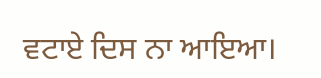ਵਟਾਏ ਦਿਸ ਨਾ ਆਇਆ।